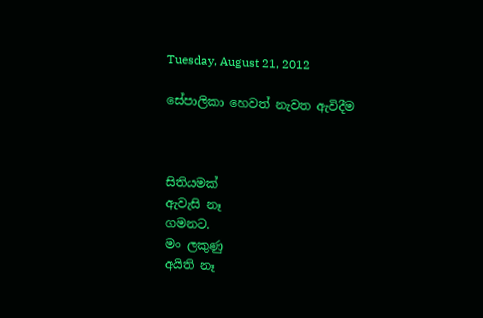Tuesday, August 21, 2012

සේපාලිකා හෙවත් නැවත ඇවිදීම



සිතියමක්
ඇවැසි නෑ
ගමනට.
මං ලකුණු
අයිති නෑ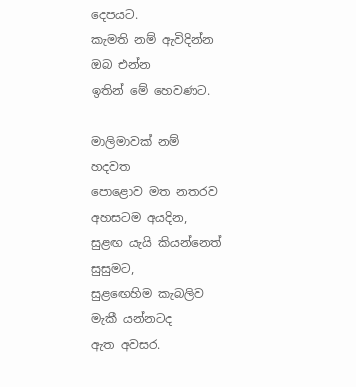දෙපයට.
කැමති නම් ඇවිදින්න
ඔබ එන්න
ඉතින් මේ හෙවණට.

මාලිමාවක් නම්
හදවත
පොළොව මත නතරව
අහසටම අයදින,
සුළඟ යැයි කියන්නෙත්
සුසුමට,
සුළඟෙහිම කැබලිව
මැකී යන්නටද
ඇත අවසර.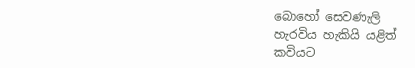බොහෝ සෙවණැලි
හැරවිය හැකියි යළිත්
කවියට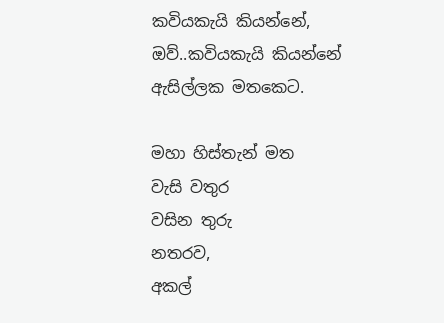කවියකැයි කියන්නේ,
ඔව්..කවියකැයි කියන්නේ
ඇසිල්ලක මතකෙට.

මහා හිස්තැන් මත
වැසි වතුර
වසින තුරු
නතරව,
අකල්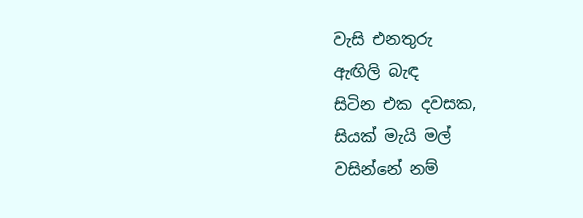වැසි එනතුරු
ඇඟිලි බැඳ
සිටින එක දවසක,
සියක් මැයි මල්
වසින්නේ නම්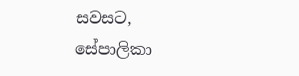සවසට,
සේපාලිකා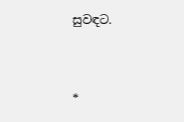සුවඳට.



*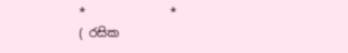*              *
( රසික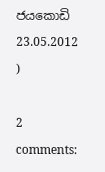ජයකොඩි 23.05.2012 )

2 comments: